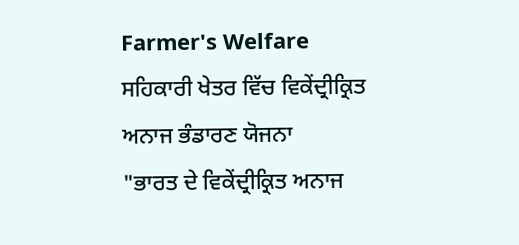Farmer's Welfare
ਸਹਿਕਾਰੀ ਖੇਤਰ ਵਿੱਚ ਵਿਕੇਂਦ੍ਰੀਕ੍ਰਿਤ ਅਨਾਜ ਭੰਡਾਰਣ ਯੋਜਨਾ
"ਭਾਰਤ ਦੇ ਵਿਕੇਂਦ੍ਰੀਕ੍ਰਿਤ ਅਨਾਜ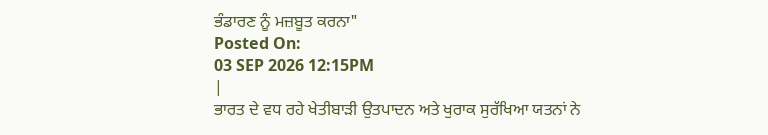ਭੰਡਾਰਣ ਨੂੰ ਮਜ਼ਬੂਤ ਕਰਨਾ"
Posted On:
03 SEP 2026 12:15PM
|
ਭਾਰਤ ਦੇ ਵਧ ਰਹੇ ਖੇਤੀਬਾੜੀ ਉਤਪਾਦਨ ਅਤੇ ਖੁਰਾਕ ਸੁਰੱਖਿਆ ਯਤਨਾਂ ਨੇ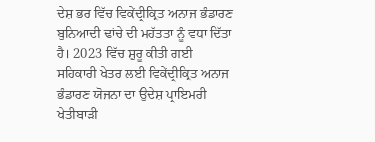ਦੇਸ਼ ਭਰ ਵਿੱਚ ਵਿਕੇਂਦ੍ਰੀਕ੍ਰਿਤ ਅਨਾਜ ਭੰਡਾਰਣ ਬੁਨਿਆਦੀ ਢਾਂਚੇ ਦੀ ਮਹੱਤਤਾ ਨੂੰ ਵਧਾ ਦਿੱਤਾ ਹੈ। 2023 ਵਿੱਚ ਸ਼ੁਰੂ ਕੀਤੀ ਗਈ ਸਹਿਕਾਰੀ ਖੇਤਰ ਲਈ ਵਿਕੇਂਦ੍ਰੀਕ੍ਰਿਤ ਅਨਾਜ ਭੰਡਾਰਣ ਯੋਜਨਾ ਦਾ ਉਦੇਸ਼ ਪ੍ਰਾਇਮਰੀ ਖੇਤੀਬਾੜੀ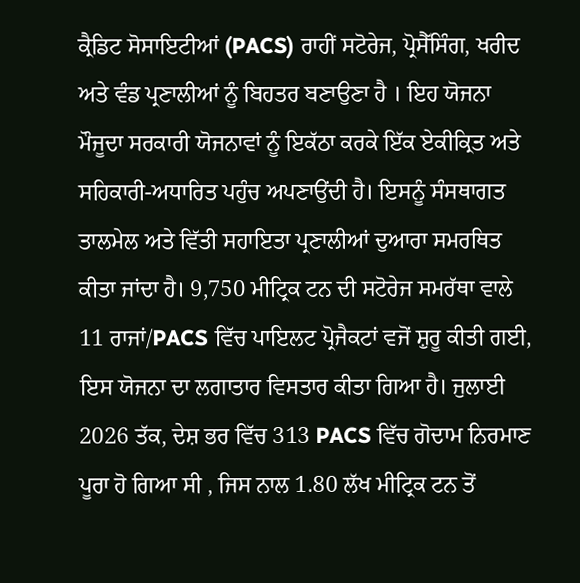ਕ੍ਰੈਡਿਟ ਸੋਸਾਇਟੀਆਂ (PACS) ਰਾਹੀਂ ਸਟੋਰੇਜ, ਪ੍ਰੋਸੈੱਸਿੰਗ, ਖਰੀਦ ਅਤੇ ਵੰਡ ਪ੍ਰਣਾਲੀਆਂ ਨੂੰ ਬਿਹਤਰ ਬਣਾਉਣਾ ਹੈ । ਇਹ ਯੋਜਨਾ ਮੌਜੂਦਾ ਸਰਕਾਰੀ ਯੋਜਨਾਵਾਂ ਨੂੰ ਇਕੱਠਾ ਕਰਕੇ ਇੱਕ ਏਕੀਕ੍ਰਿਤ ਅਤੇ ਸਹਿਕਾਰੀ-ਅਧਾਰਿਤ ਪਹੁੰਚ ਅਪਣਾਉਂਦੀ ਹੈ। ਇਸਨੂੰ ਸੰਸਥਾਗਤ ਤਾਲਮੇਲ ਅਤੇ ਵਿੱਤੀ ਸਹਾਇਤਾ ਪ੍ਰਣਾਲੀਆਂ ਦੁਆਰਾ ਸਮਰਥਿਤ ਕੀਤਾ ਜਾਂਦਾ ਹੈ। 9,750 ਮੀਟ੍ਰਿਕ ਟਨ ਦੀ ਸਟੋਰੇਜ ਸਮਰੱਥਾ ਵਾਲੇ 11 ਰਾਜਾਂ/PACS ਵਿੱਚ ਪਾਇਲਟ ਪ੍ਰੋਜੈਕਟਾਂ ਵਜੋਂ ਸ਼ੁਰੂ ਕੀਤੀ ਗਈ, ਇਸ ਯੋਜਨਾ ਦਾ ਲਗਾਤਾਰ ਵਿਸਤਾਰ ਕੀਤਾ ਗਿਆ ਹੈ। ਜੁਲਾਈ 2026 ਤੱਕ, ਦੇਸ਼ ਭਰ ਵਿੱਚ 313 PACS ਵਿੱਚ ਗੋਦਾਮ ਨਿਰਮਾਣ ਪੂਰਾ ਹੋ ਗਿਆ ਸੀ , ਜਿਸ ਨਾਲ 1.80 ਲੱਖ ਮੀਟ੍ਰਿਕ ਟਨ ਤੋਂ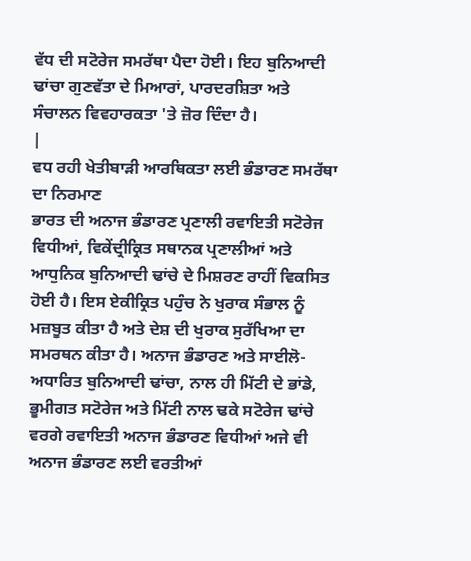ਵੱਧ ਦੀ ਸਟੋਰੇਜ ਸਮਰੱਥਾ ਪੈਦਾ ਹੋਈ। ਇਹ ਬੁਨਿਆਦੀ ਢਾਂਚਾ ਗੁਣਵੱਤਾ ਦੇ ਮਿਆਰਾਂ, ਪਾਰਦਰਸ਼ਿਤਾ ਅਤੇ ਸੰਚਾਲਨ ਵਿਵਹਾਰਕਤਾ 'ਤੇ ਜ਼ੋਰ ਦਿੰਦਾ ਹੈ।
|
ਵਧ ਰਹੀ ਖੇਤੀਬਾੜੀ ਆਰਥਿਕਤਾ ਲਈ ਭੰਡਾਰਣ ਸਮਰੱਥਾ ਦਾ ਨਿਰਮਾਣ
ਭਾਰਤ ਦੀ ਅਨਾਜ ਭੰਡਾਰਣ ਪ੍ਰਣਾਲੀ ਰਵਾਇਤੀ ਸਟੋਰੇਜ ਵਿਧੀਆਂ, ਵਿਕੇਂਦ੍ਰੀਕ੍ਰਿਤ ਸਥਾਨਕ ਪ੍ਰਣਾਲੀਆਂ ਅਤੇ ਆਧੁਨਿਕ ਬੁਨਿਆਦੀ ਢਾਂਚੇ ਦੇ ਮਿਸ਼ਰਣ ਰਾਹੀਂ ਵਿਕਸਿਤ ਹੋਈ ਹੈ। ਇਸ ਏਕੀਕ੍ਰਿਤ ਪਹੁੰਚ ਨੇ ਖੁਰਾਕ ਸੰਭਾਲ ਨੂੰ ਮਜ਼ਬੂਤ ਕੀਤਾ ਹੈ ਅਤੇ ਦੇਸ਼ ਦੀ ਖੁਰਾਕ ਸੁਰੱਖਿਆ ਦਾ ਸਮਰਥਨ ਕੀਤਾ ਹੈ। ਅਨਾਜ ਭੰਡਾਰਣ ਅਤੇ ਸਾਈਲੋ-ਅਧਾਰਿਤ ਬੁਨਿਆਦੀ ਢਾਂਚਾ, ਨਾਲ ਹੀ ਮਿੱਟੀ ਦੇ ਭਾਂਡੇ, ਭੂਮੀਗਤ ਸਟੋਰੇਜ ਅਤੇ ਮਿੱਟੀ ਨਾਲ ਢਕੇ ਸਟੋਰੇਜ ਢਾਂਚੇ ਵਰਗੇ ਰਵਾਇਤੀ ਅਨਾਜ ਭੰਡਾਰਣ ਵਿਧੀਆਂ ਅਜੇ ਵੀ ਅਨਾਜ ਭੰਡਾਰਣ ਲਈ ਵਰਤੀਆਂ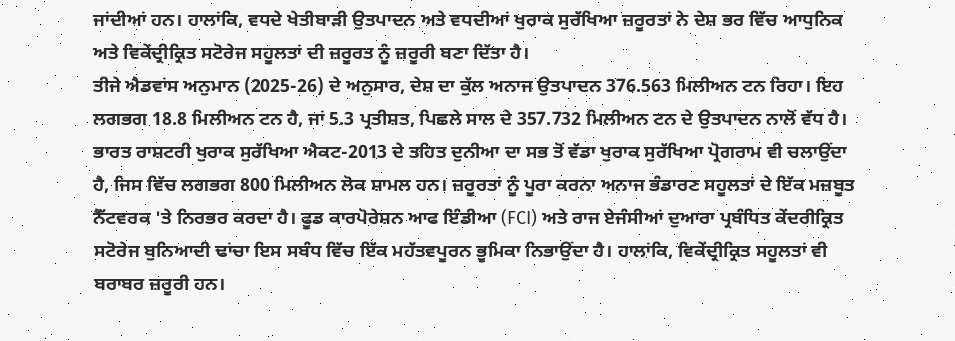ਜਾਂਦੀਆਂ ਹਨ। ਹਾਲਾਂਕਿ, ਵਧਦੇ ਖੇਤੀਬਾੜੀ ਉਤਪਾਦਨ ਅਤੇ ਵਧਦੀਆਂ ਖੁਰਾਕ ਸੁਰੱਖਿਆ ਜ਼ਰੂਰਤਾਂ ਨੇ ਦੇਸ਼ ਭਰ ਵਿੱਚ ਆਧੁਨਿਕ ਅਤੇ ਵਿਕੇਂਦ੍ਰੀਕ੍ਰਿਤ ਸਟੋਰੇਜ ਸਹੂਲਤਾਂ ਦੀ ਜ਼ਰੂਰਤ ਨੂੰ ਜ਼ਰੂਰੀ ਬਣਾ ਦਿੱਤਾ ਹੈ।
ਤੀਜੇ ਐਡਵਾਂਸ ਅਨੁਮਾਨ (2025-26) ਦੇ ਅਨੁਸਾਰ, ਦੇਸ਼ ਦਾ ਕੁੱਲ ਅਨਾਜ ਉਤਪਾਦਨ 376.563 ਮਿਲੀਅਨ ਟਨ ਰਿਹਾ। ਇਹ ਲਗਭਗ 18.8 ਮਿਲੀਅਨ ਟਨ ਹੈ, ਜਾਂ 5.3 ਪ੍ਰਤੀਸ਼ਤ, ਪਿਛਲੇ ਸਾਲ ਦੇ 357.732 ਮਿਲੀਅਨ ਟਨ ਦੇ ਉਤਪਾਦਨ ਨਾਲੋਂ ਵੱਧ ਹੈ। ਭਾਰਤ ਰਾਸ਼ਟਰੀ ਖੁਰਾਕ ਸੁਰੱਖਿਆ ਐਕਟ-2013 ਦੇ ਤਹਿਤ ਦੁਨੀਆ ਦਾ ਸਭ ਤੋਂ ਵੱਡਾ ਖੁਰਾਕ ਸੁਰੱਖਿਆ ਪ੍ਰੋਗਰਾਮ ਵੀ ਚਲਾਉਂਦਾ ਹੈ, ਜਿਸ ਵਿੱਚ ਲਗਭਗ 800 ਮਿਲੀਅਨ ਲੋਕ ਸ਼ਾਮਲ ਹਨ। ਜ਼ਰੂਰਤਾਂ ਨੂੰ ਪੂਰਾ ਕਰਨਾ ਅਨਾਜ ਭੰਡਾਰਣ ਸਹੂਲਤਾਂ ਦੇ ਇੱਕ ਮਜ਼ਬੂਤ ਨੈੱਟਵਰਕ 'ਤੇ ਨਿਰਭਰ ਕਰਦਾ ਹੈ। ਫੂਡ ਕਾਰਪੋਰੇਸ਼ਨ ਆਫ ਇੰਡੀਆ (FCI) ਅਤੇ ਰਾਜ ਏਜੰਸੀਆਂ ਦੁਆਰਾ ਪ੍ਰਬੰਧਿਤ ਕੇਂਦਰੀਕ੍ਰਿਤ ਸਟੋਰੇਜ ਬੁਨਿਆਦੀ ਢਾਂਚਾ ਇਸ ਸਬੰਧ ਵਿੱਚ ਇੱਕ ਮਹੱਤਵਪੂਰਨ ਭੂਮਿਕਾ ਨਿਭਾਉਂਦਾ ਹੈ। ਹਾਲਾਂਕਿ, ਵਿਕੇਂਦ੍ਰੀਕ੍ਰਿਤ ਸਹੂਲਤਾਂ ਵੀ ਬਰਾਬਰ ਜ਼ਰੂਰੀ ਹਨ।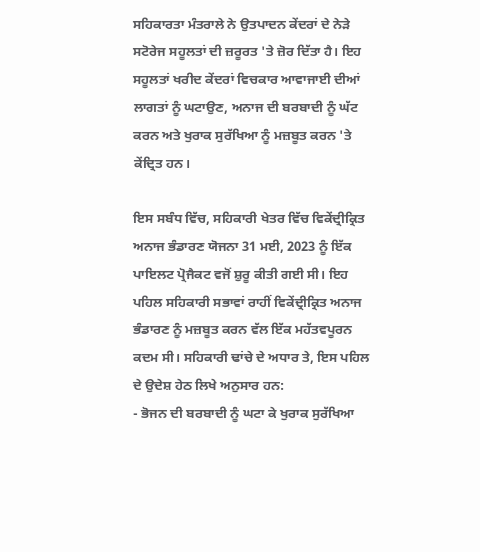ਸਹਿਕਾਰਤਾ ਮੰਤਰਾਲੇ ਨੇ ਉਤਪਾਦਨ ਕੇਂਦਰਾਂ ਦੇ ਨੇੜੇ ਸਟੋਰੇਜ ਸਹੂਲਤਾਂ ਦੀ ਜ਼ਰੂਰਤ 'ਤੇ ਜ਼ੋਰ ਦਿੱਤਾ ਹੈ। ਇਹ ਸਹੂਲਤਾਂ ਖਰੀਦ ਕੇਂਦਰਾਂ ਵਿਚਕਾਰ ਆਵਾਜਾਈ ਦੀਆਂ ਲਾਗਤਾਂ ਨੂੰ ਘਟਾਉਣ, ਅਨਾਜ ਦੀ ਬਰਬਾਦੀ ਨੂੰ ਘੱਟ ਕਰਨ ਅਤੇ ਖੁਰਾਕ ਸੁਰੱਖਿਆ ਨੂੰ ਮਜ਼ਬੂਤ ਕਰਨ 'ਤੇ ਕੇਂਦ੍ਰਿਤ ਹਨ।

ਇਸ ਸਬੰਧ ਵਿੱਚ, ਸਹਿਕਾਰੀ ਖੇਤਰ ਵਿੱਚ ਵਿਕੇਂਦ੍ਰੀਕ੍ਰਿਤ ਅਨਾਜ ਭੰਡਾਰਣ ਯੋਜਨਾ 31 ਮਈ, 2023 ਨੂੰ ਇੱਕ ਪਾਇਲਟ ਪ੍ਰੋਜੈਕਟ ਵਜੋਂ ਸ਼ੁਰੂ ਕੀਤੀ ਗਈ ਸੀ। ਇਹ ਪਹਿਲ ਸਹਿਕਾਰੀ ਸਭਾਵਾਂ ਰਾਹੀਂ ਵਿਕੇਂਦ੍ਰੀਕ੍ਰਿਤ ਅਨਾਜ ਭੰਡਾਰਣ ਨੂੰ ਮਜ਼ਬੂਤ ਕਰਨ ਵੱਲ ਇੱਕ ਮਹੱਤਵਪੂਰਨ ਕਦਮ ਸੀ। ਸਹਿਕਾਰੀ ਢਾਂਚੇ ਦੇ ਅਧਾਰ ਤੇ, ਇਸ ਪਹਿਲ ਦੇ ਉਦੇਸ਼ ਹੇਠ ਲਿਖੇ ਅਨੁਸਾਰ ਹਨ:
- ਭੋਜਨ ਦੀ ਬਰਬਾਦੀ ਨੂੰ ਘਟਾ ਕੇ ਖੁਰਾਕ ਸੁਰੱਖਿਆ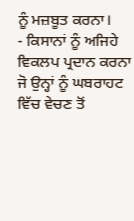ਨੂੰ ਮਜ਼ਬੂਤ ਕਰਨਾ।
- ਕਿਸਾਨਾਂ ਨੂੰ ਅਜਿਹੇ ਵਿਕਲਪ ਪ੍ਰਦਾਨ ਕਰਨਾ ਜੋ ਉਨ੍ਹਾਂ ਨੂੰ ਘਬਰਾਹਟ ਵਿੱਚ ਵੇਚਣ ਤੋਂ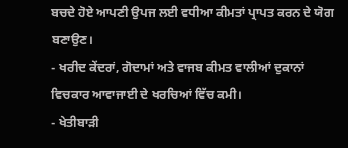ਬਚਦੇ ਹੋਏ ਆਪਣੀ ਉਪਜ ਲਈ ਵਧੀਆ ਕੀਮਤਾਂ ਪ੍ਰਾਪਤ ਕਰਨ ਦੇ ਯੋਗ ਬਣਾਉਣ।
- ਖਰੀਦ ਕੇਂਦਰਾਂ, ਗੋਦਾਮਾਂ ਅਤੇ ਵਾਜਬ ਕੀਮਤ ਵਾਲੀਆਂ ਦੁਕਾਨਾਂ ਵਿਚਕਾਰ ਆਵਾਜਾਈ ਦੇ ਖਰਚਿਆਂ ਵਿੱਚ ਕਮੀ।
- ਖੇਤੀਬਾੜੀ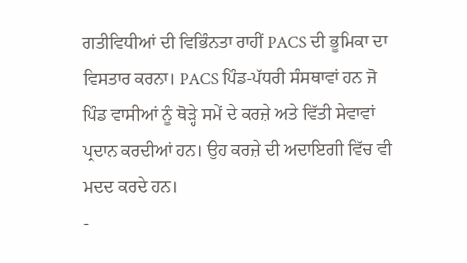ਗਤੀਵਿਧੀਆਂ ਦੀ ਵਿਭਿੰਨਤਾ ਰਾਹੀਂ PACS ਦੀ ਭੂਮਿਕਾ ਦਾ ਵਿਸਤਾਰ ਕਰਨਾ। PACS ਪਿੰਡ-ਪੱਧਰੀ ਸੰਸਥਾਵਾਂ ਹਨ ਜੋ ਪਿੰਡ ਵਾਸੀਆਂ ਨੂੰ ਥੋੜ੍ਹੇ ਸਮੇਂ ਦੇ ਕਰਜ਼ੇ ਅਤੇ ਵਿੱਤੀ ਸੇਵਾਵਾਂ ਪ੍ਰਦਾਨ ਕਰਦੀਆਂ ਹਨ। ਉਹ ਕਰਜ਼ੇ ਦੀ ਅਦਾਇਗੀ ਵਿੱਚ ਵੀ ਮਦਦ ਕਰਦੇ ਹਨ।
-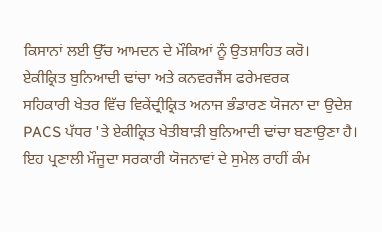ਕਿਸਾਨਾਂ ਲਈ ਉੱਚ ਆਮਦਨ ਦੇ ਮੌਕਿਆਂ ਨੂੰ ਉਤਸ਼ਾਹਿਤ ਕਰੋ।
ਏਕੀਕ੍ਰਿਤ ਬੁਨਿਆਦੀ ਢਾਂਚਾ ਅਤੇ ਕਨਵਰਜੈਂਸ ਫਰੇਮਵਰਕ
ਸਹਿਕਾਰੀ ਖੇਤਰ ਵਿੱਚ ਵਿਕੇਂਦ੍ਰੀਕ੍ਰਿਤ ਅਨਾਜ ਭੰਡਾਰਣ ਯੋਜਨਾ ਦਾ ਉਦੇਸ਼ PACS ਪੱਧਰ 'ਤੇ ਏਕੀਕ੍ਰਿਤ ਖੇਤੀਬਾੜੀ ਬੁਨਿਆਦੀ ਢਾਂਚਾ ਬਣਾਉਣਾ ਹੈ। ਇਹ ਪ੍ਰਣਾਲੀ ਮੌਜੂਦਾ ਸਰਕਾਰੀ ਯੋਜਨਾਵਾਂ ਦੇ ਸੁਮੇਲ ਰਾਹੀਂ ਕੰਮ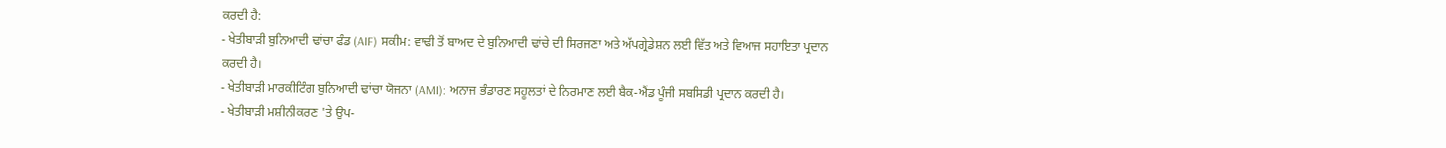ਕਰਦੀ ਹੈ:
- ਖੇਤੀਬਾੜੀ ਬੁਨਿਆਦੀ ਢਾਂਚਾ ਫੰਡ (AIF) ਸਕੀਮ: ਵਾਢੀ ਤੋਂ ਬਾਅਦ ਦੇ ਬੁਨਿਆਦੀ ਢਾਂਚੇ ਦੀ ਸਿਰਜਣਾ ਅਤੇ ਅੱਪਗ੍ਰੇਡੇਸ਼ਨ ਲਈ ਵਿੱਤ ਅਤੇ ਵਿਆਜ ਸਹਾਇਤਾ ਪ੍ਰਦਾਨ ਕਰਦੀ ਹੈ।
- ਖੇਤੀਬਾੜੀ ਮਾਰਕੀਟਿੰਗ ਬੁਨਿਆਦੀ ਢਾਂਚਾ ਯੋਜਨਾ (AMI): ਅਨਾਜ ਭੰਡਾਰਣ ਸਹੂਲਤਾਂ ਦੇ ਨਿਰਮਾਣ ਲਈ ਬੈਕ-ਐਂਡ ਪੂੰਜੀ ਸਬਸਿਡੀ ਪ੍ਰਦਾਨ ਕਰਦੀ ਹੈ।
- ਖੇਤੀਬਾੜੀ ਮਸ਼ੀਨੀਕਰਣ 'ਤੇ ਉਪ-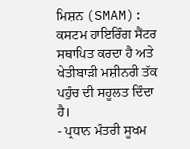ਮਿਸ਼ਨ (SMAM): ਕਸਟਮ ਹਾਇਰਿੰਗ ਸੈਂਟਰ ਸਥਾਪਿਤ ਕਰਦਾ ਹੈ ਅਤੇ ਖੇਤੀਬਾੜੀ ਮਸ਼ੀਨਰੀ ਤੱਕ ਪਹੁੰਚ ਦੀ ਸਹੂਲਤ ਦਿੰਦਾ ਹੈ।
- ਪ੍ਰਧਾਨ ਮੰਤਰੀ ਸੂਖਮ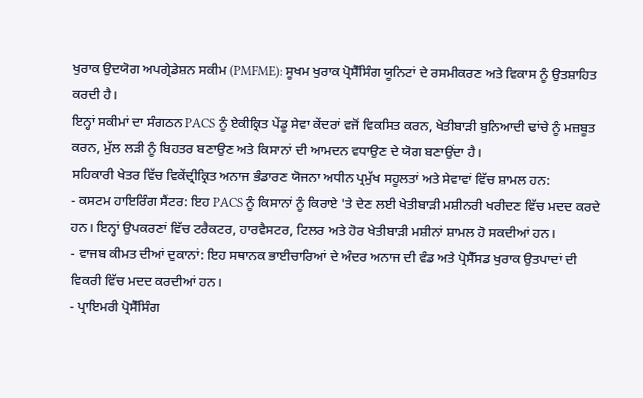ਖੁਰਾਕ ਉਦਯੋਗ ਅਪਗ੍ਰੇਡੇਸ਼ਨ ਸਕੀਮ (PMFME): ਸੂਖਮ ਖੁਰਾਕ ਪ੍ਰੋਸੈੱਸਿੰਗ ਯੂਨਿਟਾਂ ਦੇ ਰਸਮੀਕਰਣ ਅਤੇ ਵਿਕਾਸ ਨੂੰ ਉਤਸ਼ਾਹਿਤ ਕਰਦੀ ਹੈ।
ਇਨ੍ਹਾਂ ਸਕੀਮਾਂ ਦਾ ਸੰਗਠਨ PACS ਨੂੰ ਏਕੀਕ੍ਰਿਤ ਪੇਂਡੂ ਸੇਵਾ ਕੇਂਦਰਾਂ ਵਜੋਂ ਵਿਕਸਿਤ ਕਰਨ, ਖੇਤੀਬਾੜੀ ਬੁਨਿਆਦੀ ਢਾਂਚੇ ਨੂੰ ਮਜ਼ਬੂਤ ਕਰਨ, ਮੁੱਲ ਲੜੀ ਨੂੰ ਬਿਹਤਰ ਬਣਾਉਣ ਅਤੇ ਕਿਸਾਨਾਂ ਦੀ ਆਮਦਨ ਵਧਾਉਣ ਦੇ ਯੋਗ ਬਣਾਉਂਦਾ ਹੈ।
ਸਹਿਕਾਰੀ ਖੇਤਰ ਵਿੱਚ ਵਿਕੇਂਦ੍ਰੀਕ੍ਰਿਤ ਅਨਾਜ ਭੰਡਾਰਣ ਯੋਜਨਾ ਅਧੀਨ ਪ੍ਰਮੁੱਖ ਸਹੂਲਤਾਂ ਅਤੇ ਸੇਵਾਵਾਂ ਵਿੱਚ ਸ਼ਾਮਲ ਹਨ:
- ਕਸਟਮ ਹਾਇਰਿੰਗ ਸੈਂਟਰ: ਇਹ PACS ਨੂੰ ਕਿਸਾਨਾਂ ਨੂੰ ਕਿਰਾਏ 'ਤੇ ਦੇਣ ਲਈ ਖੇਤੀਬਾੜੀ ਮਸ਼ੀਨਰੀ ਖਰੀਦਣ ਵਿੱਚ ਮਦਦ ਕਰਦੇ ਹਨ। ਇਨ੍ਹਾਂ ਉਪਕਰਣਾਂ ਵਿੱਚ ਟਰੈਕਟਰ, ਹਾਰਵੈਸਟਰ, ਟਿਲਰ ਅਤੇ ਹੋਰ ਖੇਤੀਬਾੜੀ ਮਸ਼ੀਨਾਂ ਸ਼ਾਮਲ ਹੋ ਸਕਦੀਆਂ ਹਨ।
- ਵਾਜਬ ਕੀਮਤ ਦੀਆਂ ਦੁਕਾਨਾਂ: ਇਹ ਸਥਾਨਕ ਭਾਈਚਾਰਿਆਂ ਦੇ ਅੰਦਰ ਅਨਾਜ ਦੀ ਵੰਡ ਅਤੇ ਪ੍ਰੋਸੈੱਸਡ ਖੁਰਾਕ ਉਤਪਾਦਾਂ ਦੀ ਵਿਕਰੀ ਵਿੱਚ ਮਦਦ ਕਰਦੀਆਂ ਹਨ।
- ਪ੍ਰਾਇਮਰੀ ਪ੍ਰੋਸੈੱਸਿੰਗ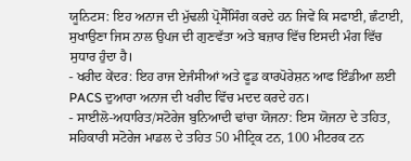ਯੂਨਿਟਸ: ਇਹ ਅਨਾਜ ਦੀ ਮੁੱਢਲੀ ਪ੍ਰੋਸੈੱਸਿੰਗ ਕਰਦੇ ਹਨ ਜਿਵੇਂ ਕਿ ਸਫਾਈ, ਛੰਟਾਈ, ਸੁਖਾਉਣਾ ਜਿਸ ਨਾਲ ਉਪਜ ਦੀ ਗੁਣਵੱਤਾ ਅਤੇ ਬਜ਼ਾਰ ਵਿੱਚ ਇਸਦੀ ਮੰਗ ਵਿੱਚ ਸੁਧਾਰ ਹੁੰਦਾ ਹੈ।
- ਖਰੀਦ ਕੇਂਦਰ: ਇਹ ਰਾਜ ਏਜੰਸੀਆਂ ਅਤੇ ਫੂਡ ਕਾਰਪੋਰੇਸ਼ਨ ਆਫ ਇੰਡੀਆ ਲਈ PACS ਦੁਆਰਾ ਅਨਾਜ ਦੀ ਖਰੀਦ ਵਿੱਚ ਮਦਦ ਕਰਦੇ ਹਨ।
- ਸਾਈਲੋ-ਅਧਾਰਿਤ/ਸਟੋਰੇਜ ਬੁਨਿਆਦੀ ਢਾਂਚਾ ਯੋਜਨਾ: ਇਸ ਯੋਜਨਾ ਦੇ ਤਹਿਤ, ਸਹਿਕਾਰੀ ਸਟੋਰੇਜ ਮਾਡਲ ਦੇ ਤਹਿਤ 50 ਮੀਟ੍ਰਿਕ ਟਨ, 100 ਮੀਟਰਕ ਟਨ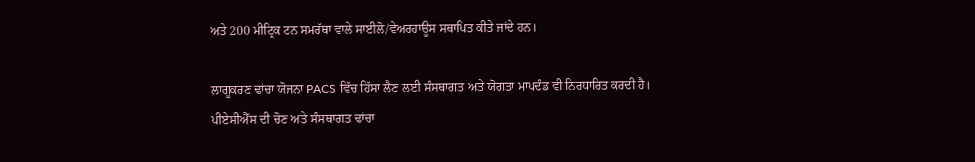ਅਤੇ 200 ਮੀਟ੍ਰਿਕ ਟਨ ਸਮਰੱਥਾ ਵਾਲੇ ਸਾਈਲੋ/ਵੇਅਰਹਾਊਸ ਸਥਾਪਿਤ ਕੀਤੇ ਜਾਂਦੇ ਹਨ।

ਲਾਗੂਕਰਣ ਢਾਂਚਾ ਯੋਜਨਾ PACS ਵਿੱਚ ਹਿੱਸਾ ਲੈਣ ਲਈ ਸੰਸਥਾਗਤ ਅਤੇ ਯੋਗਤਾ ਮਾਪਦੰਡ ਵੀ ਨਿਰਧਾਰਿਤ ਕਰਦੀ ਹੈ।
ਪੀਏਸੀਐੱਸ ਦੀ ਚੋਣ ਅਤੇ ਸੰਸਥਾਗਤ ਢਾਂਚਾ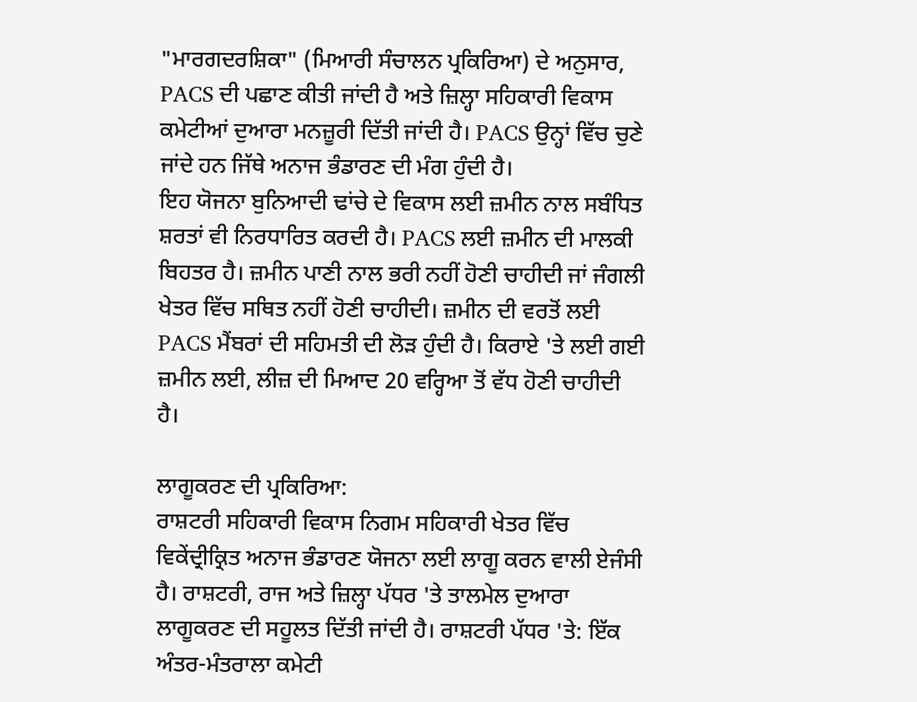"ਮਾਰਗਦਰਸ਼ਿਕਾ" (ਮਿਆਰੀ ਸੰਚਾਲਨ ਪ੍ਰਕਿਰਿਆ) ਦੇ ਅਨੁਸਾਰ, PACS ਦੀ ਪਛਾਣ ਕੀਤੀ ਜਾਂਦੀ ਹੈ ਅਤੇ ਜ਼ਿਲ੍ਹਾ ਸਹਿਕਾਰੀ ਵਿਕਾਸ ਕਮੇਟੀਆਂ ਦੁਆਰਾ ਮਨਜ਼ੂਰੀ ਦਿੱਤੀ ਜਾਂਦੀ ਹੈ। PACS ਉਨ੍ਹਾਂ ਵਿੱਚ ਚੁਣੇ ਜਾਂਦੇ ਹਨ ਜਿੱਥੇ ਅਨਾਜ ਭੰਡਾਰਣ ਦੀ ਮੰਗ ਹੁੰਦੀ ਹੈ।
ਇਹ ਯੋਜਨਾ ਬੁਨਿਆਦੀ ਢਾਂਚੇ ਦੇ ਵਿਕਾਸ ਲਈ ਜ਼ਮੀਨ ਨਾਲ ਸਬੰਧਿਤ ਸ਼ਰਤਾਂ ਵੀ ਨਿਰਧਾਰਿਤ ਕਰਦੀ ਹੈ। PACS ਲਈ ਜ਼ਮੀਨ ਦੀ ਮਾਲਕੀ ਬਿਹਤਰ ਹੈ। ਜ਼ਮੀਨ ਪਾਣੀ ਨਾਲ ਭਰੀ ਨਹੀਂ ਹੋਣੀ ਚਾਹੀਦੀ ਜਾਂ ਜੰਗਲੀ ਖੇਤਰ ਵਿੱਚ ਸਥਿਤ ਨਹੀਂ ਹੋਣੀ ਚਾਹੀਦੀ। ਜ਼ਮੀਨ ਦੀ ਵਰਤੋਂ ਲਈ PACS ਮੈਂਬਰਾਂ ਦੀ ਸਹਿਮਤੀ ਦੀ ਲੋੜ ਹੁੰਦੀ ਹੈ। ਕਿਰਾਏ 'ਤੇ ਲਈ ਗਈ ਜ਼ਮੀਨ ਲਈ, ਲੀਜ਼ ਦੀ ਮਿਆਦ 20 ਵਰ੍ਹਿਆ ਤੋਂ ਵੱਧ ਹੋਣੀ ਚਾਹੀਦੀ ਹੈ।

ਲਾਗੂਕਰਣ ਦੀ ਪ੍ਰਕਿਰਿਆ:
ਰਾਸ਼ਟਰੀ ਸਹਿਕਾਰੀ ਵਿਕਾਸ ਨਿਗਮ ਸਹਿਕਾਰੀ ਖੇਤਰ ਵਿੱਚ ਵਿਕੇਂਦ੍ਰੀਕ੍ਰਿਤ ਅਨਾਜ ਭੰਡਾਰਣ ਯੋਜਨਾ ਲਈ ਲਾਗੂ ਕਰਨ ਵਾਲੀ ਏਜੰਸੀ ਹੈ। ਰਾਸ਼ਟਰੀ, ਰਾਜ ਅਤੇ ਜ਼ਿਲ੍ਹਾ ਪੱਧਰ 'ਤੇ ਤਾਲਮੇਲ ਦੁਆਰਾ ਲਾਗੂਕਰਣ ਦੀ ਸਹੂਲਤ ਦਿੱਤੀ ਜਾਂਦੀ ਹੈ। ਰਾਸ਼ਟਰੀ ਪੱਧਰ 'ਤੇ: ਇੱਕ ਅੰਤਰ-ਮੰਤਰਾਲਾ ਕਮੇਟੀ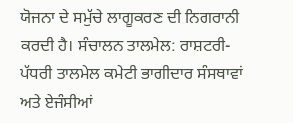ਯੋਜਨਾ ਦੇ ਸਮੁੱਚੇ ਲਾਗੂਕਰਣ ਦੀ ਨਿਗਰਾਨੀ ਕਰਦੀ ਹੈ। ਸੰਚਾਲਨ ਤਾਲਮੇਲ: ਰਾਸ਼ਟਰੀ-ਪੱਧਰੀ ਤਾਲਮੇਲ ਕਮੇਟੀ ਭਾਗੀਦਾਰ ਸੰਸਥਾਵਾਂ ਅਤੇ ਏਜੰਸੀਆਂ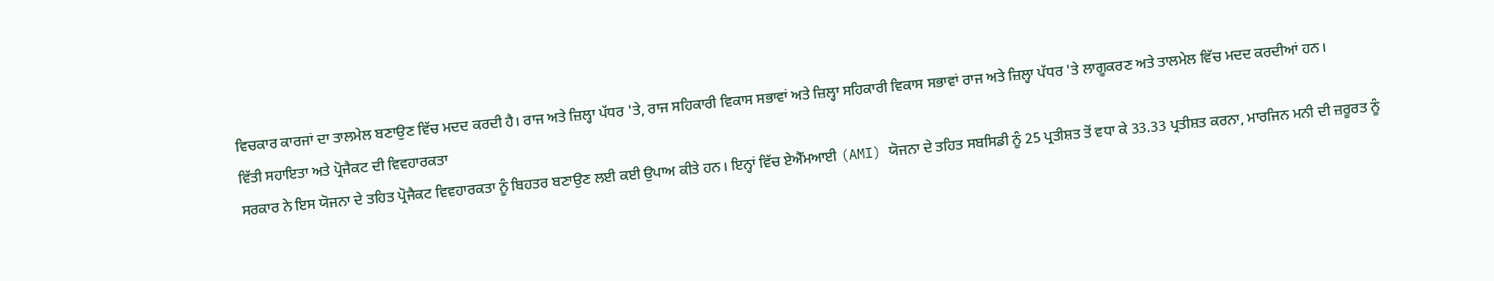ਵਿਚਕਾਰ ਕਾਰਜਾਂ ਦਾ ਤਾਲਮੇਲ ਬਣਾਉਣ ਵਿੱਚ ਮਦਦ ਕਰਦੀ ਹੈ। ਰਾਜ ਅਤੇ ਜ਼ਿਲ੍ਹਾ ਪੱਧਰ 'ਤੇ, ਰਾਜ ਸਹਿਕਾਰੀ ਵਿਕਾਸ ਸਭਾਵਾਂ ਅਤੇ ਜ਼ਿਲ੍ਹਾ ਸਹਿਕਾਰੀ ਵਿਕਾਸ ਸਭਾਵਾਂ ਰਾਜ ਅਤੇ ਜ਼ਿਲ੍ਹਾ ਪੱਧਰ 'ਤੇ ਲਾਗੂਕਰਣ ਅਤੇ ਤਾਲਮੇਲ ਵਿੱਚ ਮਦਦ ਕਰਦੀਆਂ ਹਨ।
ਵਿੱਤੀ ਸਹਾਇਤਾ ਅਤੇ ਪ੍ਰੋਜੈਕਟ ਦੀ ਵਿਵਹਾਰਕਤਾ
ਸਰਕਾਰ ਨੇ ਇਸ ਯੋਜਨਾ ਦੇ ਤਹਿਤ ਪ੍ਰੋਜੈਕਟ ਵਿਵਹਾਰਕਤਾ ਨੂੰ ਬਿਹਤਰ ਬਣਾਉਣ ਲਈ ਕਈ ਉਪਾਅ ਕੀਤੇ ਹਨ। ਇਨ੍ਹਾਂ ਵਿੱਚ ਏਐੱਮਆਈ (AMI) ਯੋਜਨਾ ਦੇ ਤਹਿਤ ਸਬਸਿਡੀ ਨੂੰ 25 ਪ੍ਰਤੀਸ਼ਤ ਤੋਂ ਵਧਾ ਕੇ 33.33 ਪ੍ਰਤੀਸ਼ਤ ਕਰਨਾ, ਮਾਰਜਿਨ ਮਨੀ ਦੀ ਜ਼ਰੂਰਤ ਨੂੰ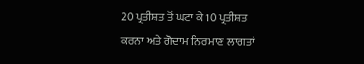20 ਪ੍ਰਤੀਸ਼ਤ ਤੋਂ ਘਟਾ ਕੇ 10 ਪ੍ਰਤੀਸ਼ਤ ਕਰਨਾ ਅਤੇ ਗੋਦਾਮ ਨਿਰਮਾਣ ਲਾਗਤਾਂ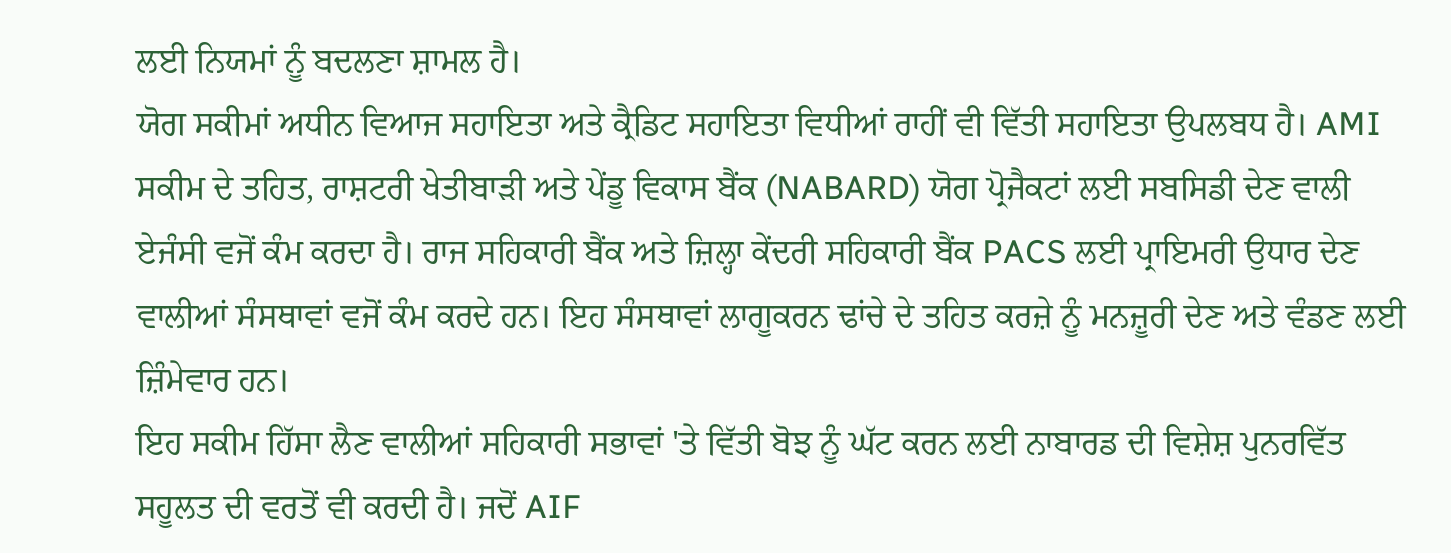ਲਈ ਨਿਯਮਾਂ ਨੂੰ ਬਦਲਣਾ ਸ਼ਾਮਲ ਹੈ।
ਯੋਗ ਸਕੀਮਾਂ ਅਧੀਨ ਵਿਆਜ ਸਹਾਇਤਾ ਅਤੇ ਕ੍ਰੈਡਿਟ ਸਹਾਇਤਾ ਵਿਧੀਆਂ ਰਾਹੀਂ ਵੀ ਵਿੱਤੀ ਸਹਾਇਤਾ ਉਪਲਬਧ ਹੈ। AMI ਸਕੀਮ ਦੇ ਤਹਿਤ, ਰਾਸ਼ਟਰੀ ਖੇਤੀਬਾੜੀ ਅਤੇ ਪੇਂਡੂ ਵਿਕਾਸ ਬੈਂਕ (NABARD) ਯੋਗ ਪ੍ਰੋਜੈਕਟਾਂ ਲਈ ਸਬਸਿਡੀ ਦੇਣ ਵਾਲੀ ਏਜੰਸੀ ਵਜੋਂ ਕੰਮ ਕਰਦਾ ਹੈ। ਰਾਜ ਸਹਿਕਾਰੀ ਬੈਂਕ ਅਤੇ ਜ਼ਿਲ੍ਹਾ ਕੇਂਦਰੀ ਸਹਿਕਾਰੀ ਬੈਂਕ PACS ਲਈ ਪ੍ਰਾਇਮਰੀ ਉਧਾਰ ਦੇਣ ਵਾਲੀਆਂ ਸੰਸਥਾਵਾਂ ਵਜੋਂ ਕੰਮ ਕਰਦੇ ਹਨ। ਇਹ ਸੰਸਥਾਵਾਂ ਲਾਗੂਕਰਨ ਢਾਂਚੇ ਦੇ ਤਹਿਤ ਕਰਜ਼ੇ ਨੂੰ ਮਨਜ਼ੂਰੀ ਦੇਣ ਅਤੇ ਵੰਡਣ ਲਈ ਜ਼ਿੰਮੇਵਾਰ ਹਨ।
ਇਹ ਸਕੀਮ ਹਿੱਸਾ ਲੈਣ ਵਾਲੀਆਂ ਸਹਿਕਾਰੀ ਸਭਾਵਾਂ 'ਤੇ ਵਿੱਤੀ ਬੋਝ ਨੂੰ ਘੱਟ ਕਰਨ ਲਈ ਨਾਬਾਰਡ ਦੀ ਵਿਸ਼ੇਸ਼ ਪੁਨਰਵਿੱਤ ਸਹੂਲਤ ਦੀ ਵਰਤੋਂ ਵੀ ਕਰਦੀ ਹੈ। ਜਦੋਂ AIF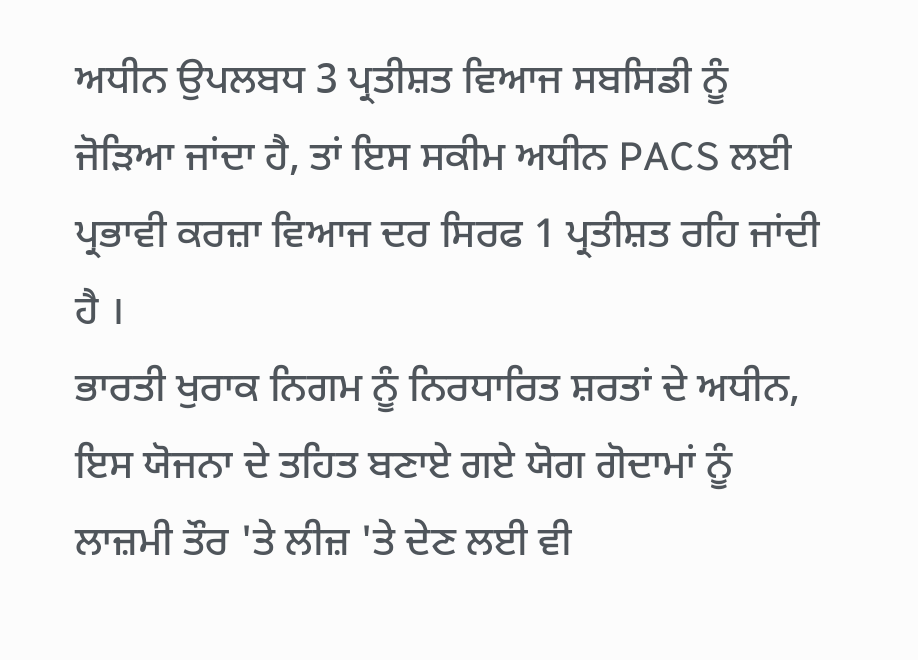ਅਧੀਨ ਉਪਲਬਧ 3 ਪ੍ਰਤੀਸ਼ਤ ਵਿਆਜ ਸਬਸਿਡੀ ਨੂੰ ਜੋੜਿਆ ਜਾਂਦਾ ਹੈ, ਤਾਂ ਇਸ ਸਕੀਮ ਅਧੀਨ PACS ਲਈ ਪ੍ਰਭਾਵੀ ਕਰਜ਼ਾ ਵਿਆਜ ਦਰ ਸਿਰਫ 1 ਪ੍ਰਤੀਸ਼ਤ ਰਹਿ ਜਾਂਦੀ ਹੈ ।
ਭਾਰਤੀ ਖੁਰਾਕ ਨਿਗਮ ਨੂੰ ਨਿਰਧਾਰਿਤ ਸ਼ਰਤਾਂ ਦੇ ਅਧੀਨ, ਇਸ ਯੋਜਨਾ ਦੇ ਤਹਿਤ ਬਣਾਏ ਗਏ ਯੋਗ ਗੋਦਾਮਾਂ ਨੂੰ ਲਾਜ਼ਮੀ ਤੌਰ 'ਤੇ ਲੀਜ਼ 'ਤੇ ਦੇਣ ਲਈ ਵੀ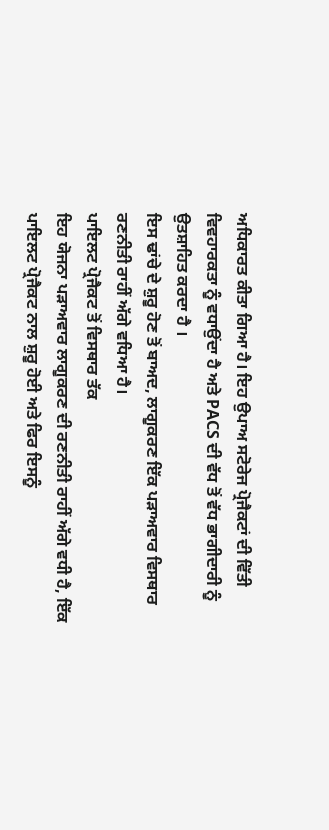ਅਧਿਕਾਰਤ ਕੀਤਾ ਗਿਆ ਹੈ। ਇਹ ਉਪਾਅ ਸਟੋਰੇਜ ਪ੍ਰੋਜੈਕਟਾਂ ਦੀ ਵਿੱਤੀ ਵਿਵਹਾਰਕਤਾ ਨੂੰ ਵਧਾਉਂਦਾ ਹੈ ਅਤੇ PACS ਦੀ ਵੱਧ ਤੋਂ ਵੱਧ ਭਾਗੀਦਾਰੀ ਨੂੰ ਉਤਸ਼ਾਹਿਤ ਕਰਦਾ ਹੈ ।
ਇਸ ਢਾਂਚੇ ਦੇ ਸ਼ੁਰੂ ਹੋਣ ਤੋਂ ਬਾਅਦ, ਲਾਗੂਕਰਣ ਇੱਕ ਪੜਾਅਵਾਰ ਵਿਸਥਾਰ ਰਣਨੀਤੀ ਰਾਹੀਂ ਅੱਗੇ ਵਧਿਆ ਹੈ।
ਪਾਇਲਟ ਪ੍ਰੋਜੈਕਟ ਤੋਂ ਵਿਸਥਾਰ ਤੱਕ
ਇਹ ਯੋਜਨਾ ਪੜਾਅਵਾਰ ਲਾਗੂਕਰਣ ਦੀ ਰਣਨੀਤੀ ਰਾਹੀਂ ਅੱਗੇ ਵਧੀ ਹੈ, ਇੱਕ ਪਾਇਲਟ ਪ੍ਰੋਜੈਕਟ ਨਾਲ ਸ਼ੁਰੂ ਹੋਈ ਅਤੇ ਫਿਰ ਇਸਨੂੰ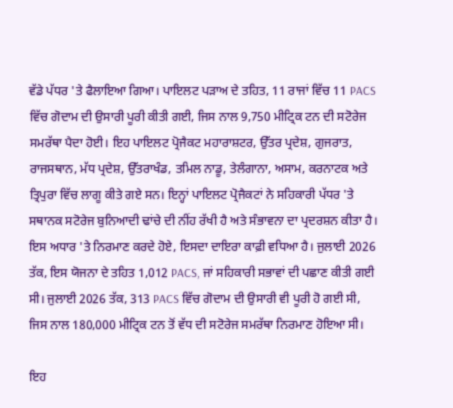ਵੱਡੇ ਪੱਧਰ 'ਤੇ ਫੈਲਾਇਆ ਗਿਆ। ਪਾਇਲਟ ਪੜਾਅ ਦੇ ਤਹਿਤ, 11 ਰਾਜਾਂ ਵਿੱਚ 11 PACS ਵਿੱਚ ਗੋਦਾਮ ਦੀ ਉਸਾਰੀ ਪੂਰੀ ਕੀਤੀ ਗਈ, ਜਿਸ ਨਾਲ 9,750 ਮੀਟ੍ਰਿਕ ਟਨ ਦੀ ਸਟੋਰੇਜ ਸਮਰੱਥਾ ਪੈਦਾ ਹੋਈ। ਇਹ ਪਾਇਲਟ ਪ੍ਰੋਜੈਕਟ ਮਹਾਰਾਸ਼ਟਰ, ਉੱਤਰ ਪ੍ਰਦੇਸ਼, ਗੁਜਰਾਤ, ਰਾਜਸਥਾਨ, ਮੱਧ ਪ੍ਰਦੇਸ਼, ਉੱਤਰਾਖੰਡ, ਤਮਿਲ ਨਾਡੂ, ਤੇਲੰਗਾਨਾ, ਅਸਾਮ, ਕਰਨਾਟਕ ਅਤੇ ਤ੍ਰਿਪੁਰਾ ਵਿੱਚ ਲਾਗੂ ਕੀਤੇ ਗਏ ਸਨ। ਇਨ੍ਹਾਂ ਪਾਇਲਟ ਪ੍ਰੋਜੈਕਟਾਂ ਨੇ ਸਹਿਕਾਰੀ ਪੱਧਰ 'ਤੇ ਸਥਾਨਕ ਸਟੋਰੇਜ ਬੁਨਿਆਦੀ ਢਾਂਚੇ ਦੀ ਨੀਂਹ ਰੱਖੀ ਹੈ ਅਤੇ ਸੰਭਾਵਨਾ ਦਾ ਪ੍ਰਦਰਸ਼ਨ ਕੀਤਾ ਹੈ।
ਇਸ ਅਧਾਰ 'ਤੇ ਨਿਰਮਾਣ ਕਰਦੇ ਹੋਏ, ਇਸਦਾ ਦਾਇਰਾ ਕਾਫ਼ੀ ਵਧਿਆ ਹੈ। ਜੁਲਾਈ 2026 ਤੱਕ, ਇਸ ਯੋਜਨਾ ਦੇ ਤਹਿਤ 1,012 PACS, ਜਾਂ ਸਹਿਕਾਰੀ ਸਭਾਵਾਂ ਦੀ ਪਛਾਣ ਕੀਤੀ ਗਈ ਸੀ। ਜੁਲਾਈ 2026 ਤੱਕ, 313 PACS ਵਿੱਚ ਗੋਦਾਮ ਦੀ ਉਸਾਰੀ ਵੀ ਪੂਰੀ ਹੋ ਗਈ ਸੀ, ਜਿਸ ਨਾਲ 180,000 ਮੀਟ੍ਰਿਕ ਟਨ ਤੋਂ ਵੱਧ ਦੀ ਸਟੋਰੇਜ ਸਮਰੱਥਾ ਨਿਰਮਾਣ ਹੋਇਆ ਸੀ।

ਇਹ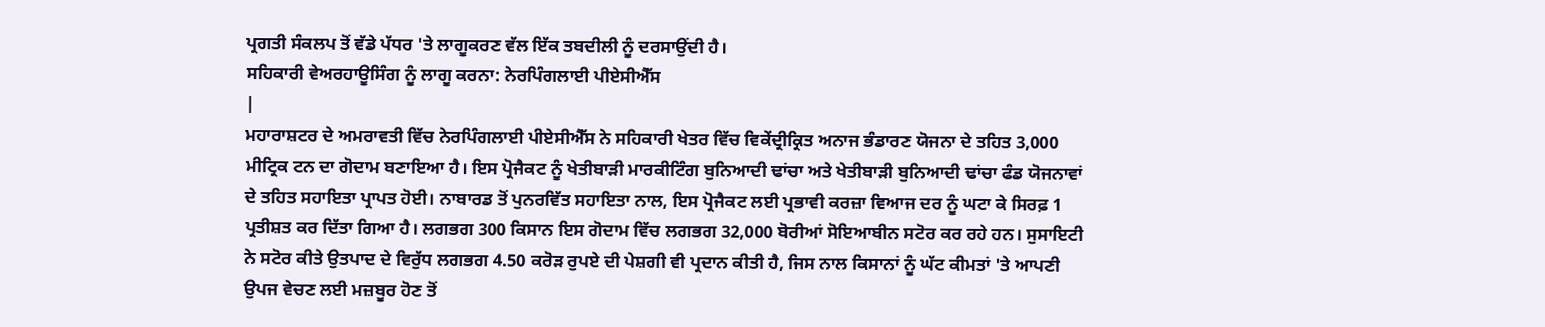ਪ੍ਰਗਤੀ ਸੰਕਲਪ ਤੋਂ ਵੱਡੇ ਪੱਧਰ 'ਤੇ ਲਾਗੂਕਰਣ ਵੱਲ ਇੱਕ ਤਬਦੀਲੀ ਨੂੰ ਦਰਸਾਉਂਦੀ ਹੈ।
ਸਹਿਕਾਰੀ ਵੇਅਰਹਾਊਸਿੰਗ ਨੂੰ ਲਾਗੂ ਕਰਨਾ: ਨੇਰਪਿੰਗਲਾਈ ਪੀਏਸੀਐੱਸ
|
ਮਹਾਰਾਸ਼ਟਰ ਦੇ ਅਮਰਾਵਤੀ ਵਿੱਚ ਨੇਰਪਿੰਗਲਾਈ ਪੀਏਸੀਐੱਸ ਨੇ ਸਹਿਕਾਰੀ ਖੇਤਰ ਵਿੱਚ ਵਿਕੇਂਦ੍ਰੀਕ੍ਰਿਤ ਅਨਾਜ ਭੰਡਾਰਣ ਯੋਜਨਾ ਦੇ ਤਹਿਤ 3,000 ਮੀਟ੍ਰਿਕ ਟਨ ਦਾ ਗੋਦਾਮ ਬਣਾਇਆ ਹੈ। ਇਸ ਪ੍ਰੋਜੈਕਟ ਨੂੰ ਖੇਤੀਬਾੜੀ ਮਾਰਕੀਟਿੰਗ ਬੁਨਿਆਦੀ ਢਾਂਚਾ ਅਤੇ ਖੇਤੀਬਾੜੀ ਬੁਨਿਆਦੀ ਢਾਂਚਾ ਫੰਡ ਯੋਜਨਾਵਾਂ ਦੇ ਤਹਿਤ ਸਹਾਇਤਾ ਪ੍ਰਾਪਤ ਹੋਈ। ਨਾਬਾਰਡ ਤੋਂ ਪੁਨਰਵਿੱਤ ਸਹਾਇਤਾ ਨਾਲ, ਇਸ ਪ੍ਰੋਜੈਕਟ ਲਈ ਪ੍ਰਭਾਵੀ ਕਰਜ਼ਾ ਵਿਆਜ ਦਰ ਨੂੰ ਘਟਾ ਕੇ ਸਿਰਫ਼ 1 ਪ੍ਰਤੀਸ਼ਤ ਕਰ ਦਿੱਤਾ ਗਿਆ ਹੈ। ਲਗਭਗ 300 ਕਿਸਾਨ ਇਸ ਗੋਦਾਮ ਵਿੱਚ ਲਗਭਗ 32,000 ਬੋਰੀਆਂ ਸੋਇਆਬੀਨ ਸਟੋਰ ਕਰ ਰਹੇ ਹਨ। ਸੁਸਾਇਟੀ ਨੇ ਸਟੋਰ ਕੀਤੇ ਉਤਪਾਦ ਦੇ ਵਿਰੁੱਧ ਲਗਭਗ 4.50 ਕਰੋੜ ਰੁਪਏ ਦੀ ਪੇਸ਼ਗੀ ਵੀ ਪ੍ਰਦਾਨ ਕੀਤੀ ਹੈ, ਜਿਸ ਨਾਲ ਕਿਸਾਨਾਂ ਨੂੰ ਘੱਟ ਕੀਮਤਾਂ 'ਤੇ ਆਪਣੀ ਉਪਜ ਵੇਚਣ ਲਈ ਮਜ਼ਬੂਰ ਹੋਣ ਤੋਂ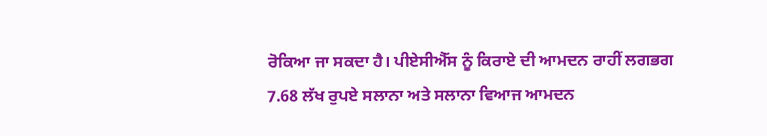ਰੋਕਿਆ ਜਾ ਸਕਦਾ ਹੈ। ਪੀਏਸੀਐੱਸ ਨੂੰ ਕਿਰਾਏ ਦੀ ਆਮਦਨ ਰਾਹੀਂ ਲਗਭਗ 7.68 ਲੱਖ ਰੁਪਏ ਸਲਾਨਾ ਅਤੇ ਸਲਾਨਾ ਵਿਆਜ ਆਮਦਨ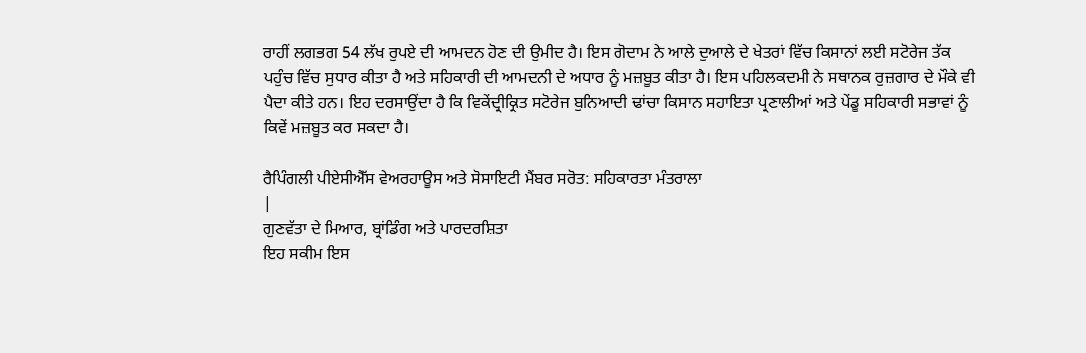ਰਾਹੀਂ ਲਗਭਗ 54 ਲੱਖ ਰੁਪਏ ਦੀ ਆਮਦਨ ਹੋਣ ਦੀ ਉਮੀਦ ਹੈ। ਇਸ ਗੋਦਾਮ ਨੇ ਆਲੇ ਦੁਆਲੇ ਦੇ ਖੇਤਰਾਂ ਵਿੱਚ ਕਿਸਾਨਾਂ ਲਈ ਸਟੋਰੇਜ ਤੱਕ ਪਹੁੰਚ ਵਿੱਚ ਸੁਧਾਰ ਕੀਤਾ ਹੈ ਅਤੇ ਸਹਿਕਾਰੀ ਦੀ ਆਮਦਨੀ ਦੇ ਅਧਾਰ ਨੂੰ ਮਜ਼ਬੂਤ ਕੀਤਾ ਹੈ। ਇਸ ਪਹਿਲਕਦਮੀ ਨੇ ਸਥਾਨਕ ਰੁਜ਼ਗਾਰ ਦੇ ਮੌਕੇ ਵੀ ਪੈਦਾ ਕੀਤੇ ਹਨ। ਇਹ ਦਰਸਾਉਂਦਾ ਹੈ ਕਿ ਵਿਕੇਂਦ੍ਰੀਕ੍ਰਿਤ ਸਟੋਰੇਜ ਬੁਨਿਆਦੀ ਢਾਂਚਾ ਕਿਸਾਨ ਸਹਾਇਤਾ ਪ੍ਰਣਾਲੀਆਂ ਅਤੇ ਪੇਂਡੂ ਸਹਿਕਾਰੀ ਸਭਾਵਾਂ ਨੂੰ ਕਿਵੇਂ ਮਜ਼ਬੂਤ ਕਰ ਸਕਦਾ ਹੈ।

ਰੈਪਿੰਗਲੀ ਪੀਏਸੀਐੱਸ ਵੇਅਰਹਾਊਸ ਅਤੇ ਸੋਸਾਇਟੀ ਮੈਂਬਰ ਸਰੋਤ: ਸਹਿਕਾਰਤਾ ਮੰਤਰਾਲਾ
|
ਗੁਣਵੱਤਾ ਦੇ ਮਿਆਰ, ਬ੍ਰਾਂਡਿੰਗ ਅਤੇ ਪਾਰਦਰਸ਼ਿਤਾ
ਇਹ ਸਕੀਮ ਇਸ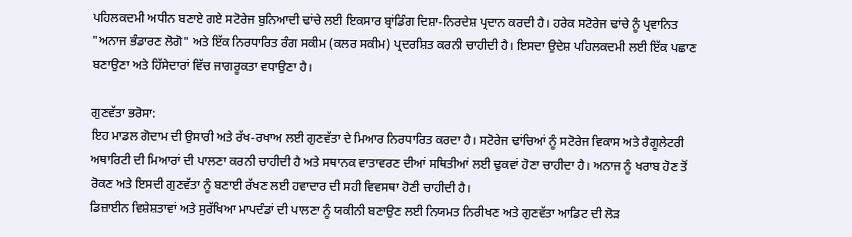ਪਹਿਲਕਦਮੀ ਅਧੀਨ ਬਣਾਏ ਗਏ ਸਟੋਰੇਜ ਬੁਨਿਆਦੀ ਢਾਂਚੇ ਲਈ ਇਕਸਾਰ ਬ੍ਰਾਂਡਿੰਗ ਦਿਸ਼ਾ-ਨਿਰਦੇਸ਼ ਪ੍ਰਦਾਨ ਕਰਦੀ ਹੈ। ਹਰੇਕ ਸਟੋਰੇਜ ਢਾਂਚੇ ਨੂੰ ਪ੍ਰਵਾਨਿਤ "ਅਨਾਜ ਭੰਡਾਰਣ ਲੋਗੋ" ਅਤੇ ਇੱਕ ਨਿਰਧਾਰਿਤ ਰੰਗ ਸਕੀਮ (ਕਲਰ ਸਕੀਮ) ਪ੍ਰਦਰਸ਼ਿਤ ਕਰਨੀ ਚਾਹੀਦੀ ਹੈ। ਇਸਦਾ ਉਦੇਸ਼ ਪਹਿਲਕਦਮੀ ਲਈ ਇੱਕ ਪਛਾਣ ਬਣਾਉਣਾ ਅਤੇ ਹਿੱਸੇਦਾਰਾਂ ਵਿੱਚ ਜਾਗਰੂਕਤਾ ਵਧਾਉਣਾ ਹੈ।

ਗੁਣਵੱਤਾ ਭਰੋਸਾ:
ਇਹ ਮਾਡਲ ਗੋਦਾਮ ਦੀ ਉਸਾਰੀ ਅਤੇ ਰੱਖ-ਰਖਾਅ ਲਈ ਗੁਣਵੱਤਾ ਦੇ ਮਿਆਰ ਨਿਰਧਾਰਿਤ ਕਰਦਾ ਹੈ। ਸਟੋਰੇਜ ਢਾਂਚਿਆਂ ਨੂੰ ਸਟੋਰੇਜ ਵਿਕਾਸ ਅਤੇ ਰੈਗੂਲੇਟਰੀ ਅਥਾਰਿਟੀ ਦੀ ਮਿਆਰਾਂ ਦੀ ਪਾਲਣਾ ਕਰਨੀ ਚਾਹੀਦੀ ਹੈ ਅਤੇ ਸਥਾਨਕ ਵਾਤਾਵਰਣ ਦੀਆਂ ਸਥਿਤੀਆਂ ਲਈ ਢੁਕਵਾਂ ਹੋਣਾ ਚਾਹੀਦਾ ਹੈ। ਅਨਾਜ ਨੂੰ ਖਰਾਬ ਹੋਣ ਤੋਂ ਰੋਕਣ ਅਤੇ ਇਸਦੀ ਗੁਣਵੱਤਾ ਨੂੰ ਬਣਾਈ ਰੱਖਣ ਲਈ ਹਵਾਦਾਰ ਦੀ ਸਹੀ ਵਿਵਸਥਾ ਹੋਣੀ ਚਾਹੀਦੀ ਹੈ।
ਡਿਜ਼ਾਈਨ ਵਿਸ਼ੇਸ਼ਤਾਵਾਂ ਅਤੇ ਸੁਰੱਖਿਆ ਮਾਪਦੰਡਾਂ ਦੀ ਪਾਲਣਾ ਨੂੰ ਯਕੀਨੀ ਬਣਾਉਣ ਲਈ ਨਿਯਮਤ ਨਿਰੀਖਣ ਅਤੇ ਗੁਣਵੱਤਾ ਆਡਿਟ ਦੀ ਲੋੜ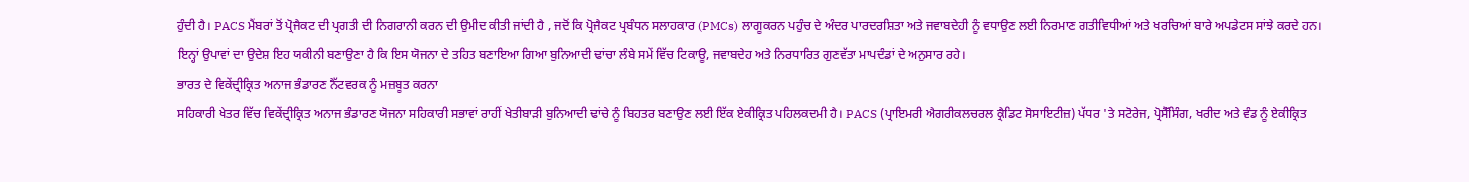ਹੁੰਦੀ ਹੈ। PACS ਮੈਂਬਰਾਂ ਤੋਂ ਪ੍ਰੋਜੈਕਟ ਦੀ ਪ੍ਰਗਤੀ ਦੀ ਨਿਗਰਾਨੀ ਕਰਨ ਦੀ ਉਮੀਦ ਕੀਤੀ ਜਾਂਦੀ ਹੈ , ਜਦੋਂ ਕਿ ਪ੍ਰੋਜੈਕਟ ਪ੍ਰਬੰਧਨ ਸਲਾਹਕਾਰ (PMCs) ਲਾਗੂਕਰਨ ਪਹੁੰਚ ਦੇ ਅੰਦਰ ਪਾਰਦਰਸ਼ਿਤਾ ਅਤੇ ਜਵਾਬਦੇਹੀ ਨੂੰ ਵਧਾਉਣ ਲਈ ਨਿਰਮਾਣ ਗਤੀਵਿਧੀਆਂ ਅਤੇ ਖਰਚਿਆਂ ਬਾਰੇ ਅਪਡੇਟਸ ਸਾਂਝੇ ਕਰਦੇ ਹਨ।
ਇਨ੍ਹਾਂ ਉਪਾਵਾਂ ਦਾ ਉਦੇਸ਼ ਇਹ ਯਕੀਨੀ ਬਣਾਉਣਾ ਹੈ ਕਿ ਇਸ ਯੋਜਨਾ ਦੇ ਤਹਿਤ ਬਣਾਇਆ ਗਿਆ ਬੁਨਿਆਦੀ ਢਾਂਚਾ ਲੰਬੇ ਸਮੇਂ ਵਿੱਚ ਟਿਕਾਊ, ਜਵਾਬਦੇਹ ਅਤੇ ਨਿਰਧਾਰਿਤ ਗੁਣਵੱਤਾ ਮਾਪਦੰਡਾਂ ਦੇ ਅਨੁਸਾਰ ਰਹੇ।
ਭਾਰਤ ਦੇ ਵਿਕੇਂਦ੍ਰੀਕ੍ਰਿਤ ਅਨਾਜ ਭੰਡਾਰਣ ਨੈੱਟਵਰਕ ਨੂੰ ਮਜ਼ਬੂਤ ਕਰਨਾ
ਸਹਿਕਾਰੀ ਖੇਤਰ ਵਿੱਚ ਵਿਕੇਂਦ੍ਰੀਕ੍ਰਿਤ ਅਨਾਜ ਭੰਡਾਰਣ ਯੋਜਨਾ ਸਹਿਕਾਰੀ ਸਭਾਵਾਂ ਰਾਹੀਂ ਖੇਤੀਬਾੜੀ ਬੁਨਿਆਦੀ ਢਾਂਚੇ ਨੂੰ ਬਿਹਤਰ ਬਣਾਉਣ ਲਈ ਇੱਕ ਏਕੀਕ੍ਰਿਤ ਪਹਿਲਕਦਮੀ ਹੈ। PACS (ਪ੍ਰਾਇਮਰੀ ਐਗਰੀਕਲਚਰਲ ਕ੍ਰੈਡਿਟ ਸੋਸਾਇਟੀਜ਼) ਪੱਧਰ 'ਤੇ ਸਟੋਰੇਜ, ਪ੍ਰੋਸੈੱਸਿੰਗ, ਖਰੀਦ ਅਤੇ ਵੰਡ ਨੂੰ ਏਕੀਕ੍ਰਿਤ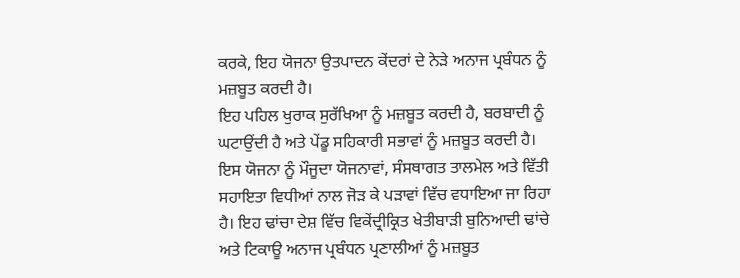ਕਰਕੇ, ਇਹ ਯੋਜਨਾ ਉਤਪਾਦਨ ਕੇਂਦਰਾਂ ਦੇ ਨੇੜੇ ਅਨਾਜ ਪ੍ਰਬੰਧਨ ਨੂੰ ਮਜ਼ਬੂਤ ਕਰਦੀ ਹੈ।
ਇਹ ਪਹਿਲ ਖੁਰਾਕ ਸੁਰੱਖਿਆ ਨੂੰ ਮਜ਼ਬੂਤ ਕਰਦੀ ਹੈ, ਬਰਬਾਦੀ ਨੂੰ ਘਟਾਉਂਦੀ ਹੈ ਅਤੇ ਪੇਂਡੂ ਸਹਿਕਾਰੀ ਸਭਾਵਾਂ ਨੂੰ ਮਜ਼ਬੂਤ ਕਰਦੀ ਹੈ। ਇਸ ਯੋਜਨਾ ਨੂੰ ਮੌਜੂਦਾ ਯੋਜਨਾਵਾਂ, ਸੰਸਥਾਗਤ ਤਾਲਮੇਲ ਅਤੇ ਵਿੱਤੀ ਸਹਾਇਤਾ ਵਿਧੀਆਂ ਨਾਲ ਜੋੜ ਕੇ ਪੜਾਵਾਂ ਵਿੱਚ ਵਧਾਇਆ ਜਾ ਰਿਹਾ ਹੈ। ਇਹ ਢਾਂਚਾ ਦੇਸ਼ ਵਿੱਚ ਵਿਕੇਂਦ੍ਰੀਕ੍ਰਿਤ ਖੇਤੀਬਾੜੀ ਬੁਨਿਆਦੀ ਢਾਂਚੇ ਅਤੇ ਟਿਕਾਊ ਅਨਾਜ ਪ੍ਰਬੰਧਨ ਪ੍ਰਣਾਲੀਆਂ ਨੂੰ ਮਜ਼ਬੂਤ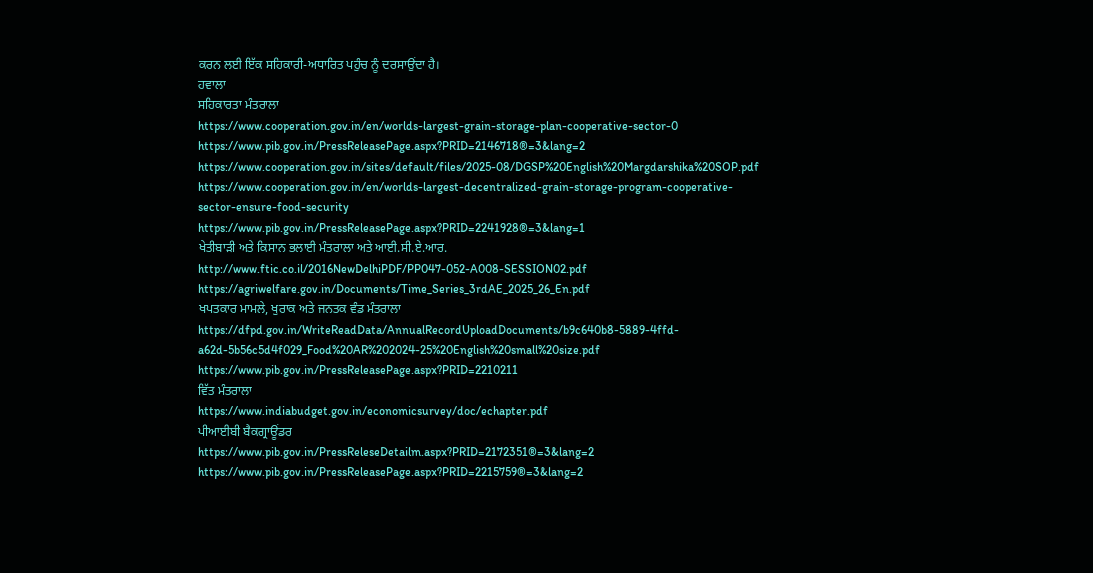ਕਰਨ ਲਈ ਇੱਕ ਸਹਿਕਾਰੀ-ਅਧਾਰਿਤ ਪਹੁੰਚ ਨੂੰ ਦਰਸਾਉਂਦਾ ਹੈ।
ਹਵਾਲਾ
ਸਹਿਕਾਰਤਾ ਮੰਤਰਾਲਾ
https://www.cooperation.gov.in/en/worlds-largest-grain-storage-plan-cooperative-sector-0
https://www.pib.gov.in/PressReleasePage.aspx?PRID=2146718®=3&lang=2
https://www.cooperation.gov.in/sites/default/files/2025-08/DGSP%20English%20Margdarshika%20SOP.pdf
https://www.cooperation.gov.in/en/worlds-largest-decentralized-grain-storage-program-cooperative-sector-ensure-food-security
https://www.pib.gov.in/PressReleasePage.aspx?PRID=2241928®=3&lang=1
ਖੇਤੀਬਾੜੀ ਅਤੇ ਕਿਸਾਨ ਭਲਾਈ ਮੰਤਰਾਲਾ ਅਤੇ ਆਈ.ਸੀ.ਏ.ਆਰ.
http://www.ftic.co.il/2016NewDelhiPDF/PP047-052-A008-SESSION02.pdf
https://agriwelfare.gov.in/Documents/Time_Series_3rdAE_2025_26_En.pdf
ਖਪਤਕਾਰ ਮਾਮਲੇ, ਖੁਰਾਕ ਅਤੇ ਜਨਤਕ ਵੰਡ ਮੰਤਰਾਲਾ
https://dfpd.gov.in/WriteReadData/AnnualRecordUploadDocuments/b9c640b8-5889-4ffd-a62d-5b56c5d4f029_Food%20AR%202024-25%20English%20small%20size.pdf
https://www.pib.gov.in/PressReleasePage.aspx?PRID=2210211
ਵਿੱਤ ਮੰਤਰਾਲਾ
https://www.indiabudget.gov.in/economicsurvey/doc/echapter.pdf
ਪੀਆਈਬੀ ਬੈਕਗ੍ਰਾਊਂਡਰ
https://www.pib.gov.in/PressReleseDetailm.aspx?PRID=2172351®=3&lang=2
https://www.pib.gov.in/PressReleasePage.aspx?PRID=2215759®=3&lang=2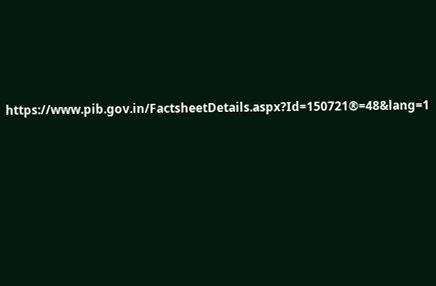https://www.pib.gov.in/FactsheetDetails.aspx?Id=150721®=48&lang=1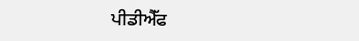ਪੀਡੀਐੱਫ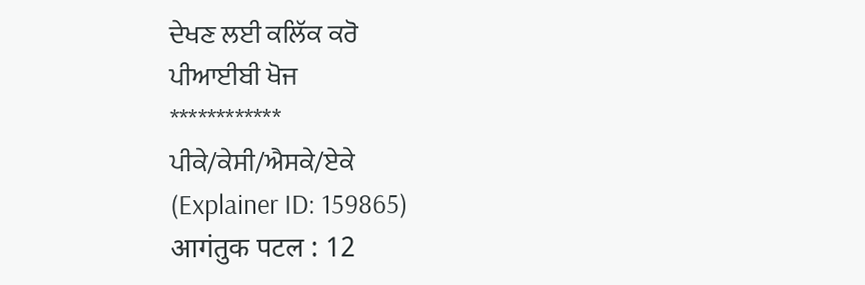ਦੇਖਣ ਲਈ ਕਲਿੱਕ ਕਰੋ
ਪੀਆਈਬੀ ਖੋਜ
************
ਪੀਕੇ/ਕੇਸੀ/ਐਸਕੇ/ਏਕੇ
(Explainer ID: 159865)
आगंतुक पटल : 12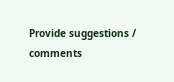Provide suggestions / comments